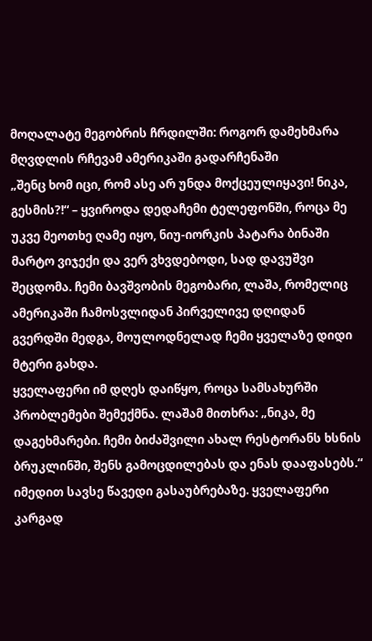მოღალატე მეგობრის ჩრდილში: როგორ დამეხმარა მღვდლის რჩევამ ამერიკაში გადარჩენაში
„შენც ხომ იცი, რომ ასე არ უნდა მოქცეულიყავი! ნიკა, გესმის?!“ – ყვიროდა დედაჩემი ტელეფონში, როცა მე უკვე მეოთხე ღამე იყო, ნიუ-იორკის პატარა ბინაში მარტო ვიჯექი და ვერ ვხვდებოდი, სად დავუშვი შეცდომა. ჩემი ბავშვობის მეგობარი, ლაშა, რომელიც ამერიკაში ჩამოსვლიდან პირველივე დღიდან გვერდში მედგა, მოულოდნელად ჩემი ყველაზე დიდი მტერი გახდა.
ყველაფერი იმ დღეს დაიწყო, როცა სამსახურში პრობლემები შემექმნა. ლაშამ მითხრა: „ნიკა, მე დაგეხმარები. ჩემი ბიძაშვილი ახალ რესტორანს ხსნის ბრუკლინში, შენს გამოცდილებას და ენას დააფასებს.“ იმედით სავსე წავედი გასაუბრებაზე. ყველაფერი კარგად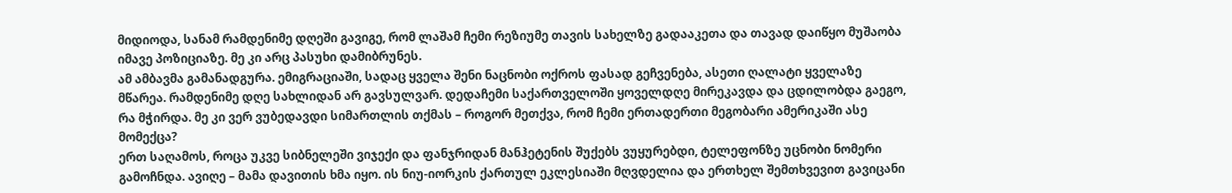მიდიოდა, სანამ რამდენიმე დღეში გავიგე, რომ ლაშამ ჩემი რეზიუმე თავის სახელზე გადააკეთა და თავად დაიწყო მუშაობა იმავე პოზიციაზე. მე კი არც პასუხი დამიბრუნეს.
ამ ამბავმა გამანადგურა. ემიგრაციაში, სადაც ყველა შენი ნაცნობი ოქროს ფასად გეჩვენება, ასეთი ღალატი ყველაზე მწარეა. რამდენიმე დღე სახლიდან არ გავსულვარ. დედაჩემი საქართველოში ყოველდღე მირეკავდა და ცდილობდა გაეგო, რა მჭირდა. მე კი ვერ ვუბედავდი სიმართლის თქმას – როგორ მეთქვა, რომ ჩემი ერთადერთი მეგობარი ამერიკაში ასე მომექცა?
ერთ საღამოს, როცა უკვე სიბნელეში ვიჯექი და ფანჯრიდან მანჰეტენის შუქებს ვუყურებდი, ტელეფონზე უცნობი ნომერი გამოჩნდა. ავიღე – მამა დავითის ხმა იყო. ის ნიუ-იორკის ქართულ ეკლესიაში მღვდელია და ერთხელ შემთხვევით გავიცანი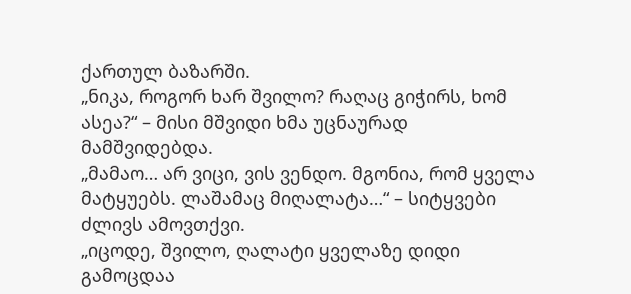ქართულ ბაზარში.
„ნიკა, როგორ ხარ შვილო? რაღაც გიჭირს, ხომ ასეა?“ – მისი მშვიდი ხმა უცნაურად მამშვიდებდა.
„მამაო… არ ვიცი, ვის ვენდო. მგონია, რომ ყველა მატყუებს. ლაშამაც მიღალატა…“ – სიტყვები ძლივს ამოვთქვი.
„იცოდე, შვილო, ღალატი ყველაზე დიდი გამოცდაა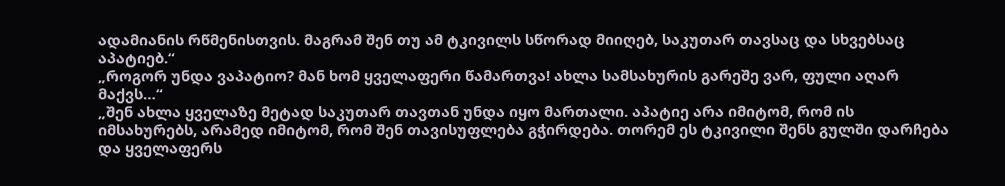ადამიანის რწმენისთვის. მაგრამ შენ თუ ამ ტკივილს სწორად მიიღებ, საკუთარ თავსაც და სხვებსაც აპატიებ.“
„როგორ უნდა ვაპატიო? მან ხომ ყველაფერი წამართვა! ახლა სამსახურის გარეშე ვარ, ფული აღარ მაქვს…“
„შენ ახლა ყველაზე მეტად საკუთარ თავთან უნდა იყო მართალი. აპატიე არა იმიტომ, რომ ის იმსახურებს, არამედ იმიტომ, რომ შენ თავისუფლება გჭირდება. თორემ ეს ტკივილი შენს გულში დარჩება და ყველაფერს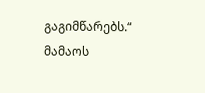გაგიმწარებს.“
მამაოს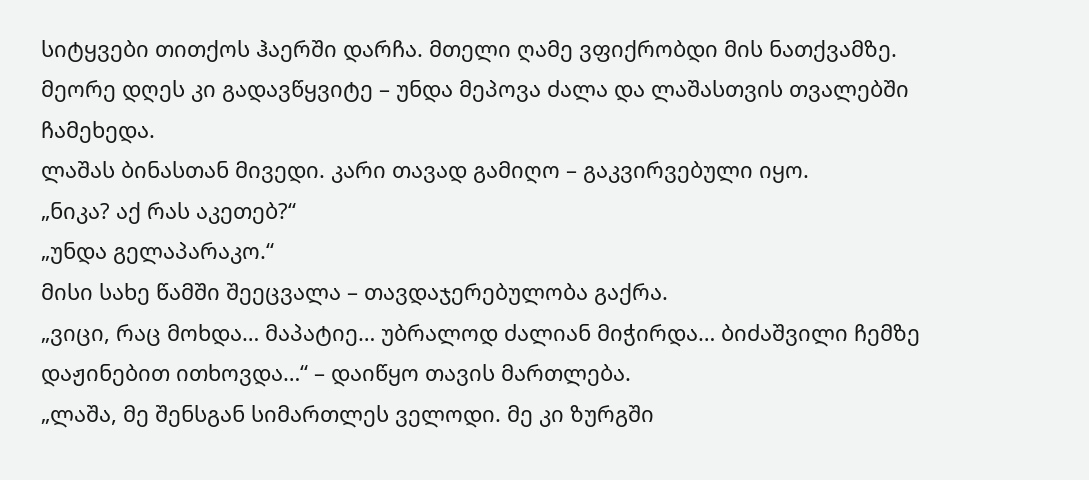სიტყვები თითქოს ჰაერში დარჩა. მთელი ღამე ვფიქრობდი მის ნათქვამზე. მეორე დღეს კი გადავწყვიტე – უნდა მეპოვა ძალა და ლაშასთვის თვალებში ჩამეხედა.
ლაშას ბინასთან მივედი. კარი თავად გამიღო – გაკვირვებული იყო.
„ნიკა? აქ რას აკეთებ?“
„უნდა გელაპარაკო.“
მისი სახე წამში შეეცვალა – თავდაჯერებულობა გაქრა.
„ვიცი, რაც მოხდა… მაპატიე… უბრალოდ ძალიან მიჭირდა… ბიძაშვილი ჩემზე დაჟინებით ითხოვდა…“ – დაიწყო თავის მართლება.
„ლაშა, მე შენსგან სიმართლეს ველოდი. მე კი ზურგში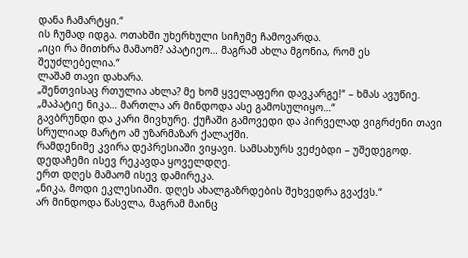დანა ჩამარტყი.“
ის ჩუმად იდგა. ოთახში უხერხული სიჩუმე ჩამოვარდა.
„იცი რა მითხრა მამაომ? აპატიეო… მაგრამ ახლა მგონია, რომ ეს შეუძლებელია.“
ლაშამ თავი დახარა.
„შენთვისაც რთულია ახლა? მე ხომ ყველაფერი დავკარგე!“ – ხმას ავუწიე.
„მაპატიე ნიკა… მართლა არ მინდოდა ასე გამოსულიყო…“
გავბრუნდი და კარი მივხურე. ქუჩაში გამოვედი და პირველად ვიგრძენი თავი სრულიად მარტო ამ უზარმაზარ ქალაქში.
რამდენიმე კვირა დეპრესიაში ვიყავი. სამსახურს ვეძებდი – უშედეგოდ. დედაჩემი ისევ რეკავდა ყოველდღე.
ერთ დღეს მამაომ ისევ დამირეკა.
„ნიკა, მოდი ეკლესიაში. დღეს ახალგაზრდების შეხვედრა გვაქვს.“
არ მინდოდა წასვლა, მაგრამ მაინც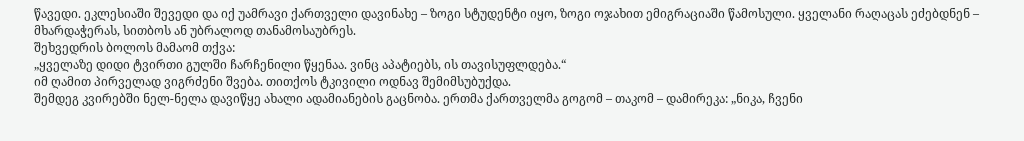წავედი. ეკლესიაში შევედი და იქ უამრავი ქართველი დავინახე – ზოგი სტუდენტი იყო, ზოგი ოჯახით ემიგრაციაში წამოსული. ყველანი რაღაცას ეძებდნენ – მხარდაჭერას, სითბოს ან უბრალოდ თანამოსაუბრეს.
შეხვედრის ბოლოს მამაომ თქვა:
„ყველაზე დიდი ტვირთი გულში ჩარჩენილი წყენაა. ვინც აპატიებს, ის თავისუფლდება.“
იმ ღამით პირველად ვიგრძენი შვება. თითქოს ტკივილი ოდნავ შემიმსუბუქდა.
შემდეგ კვირებში ნელ-ნელა დავიწყე ახალი ადამიანების გაცნობა. ერთმა ქართველმა გოგომ – თაკომ – დამირეკა: „ნიკა, ჩვენი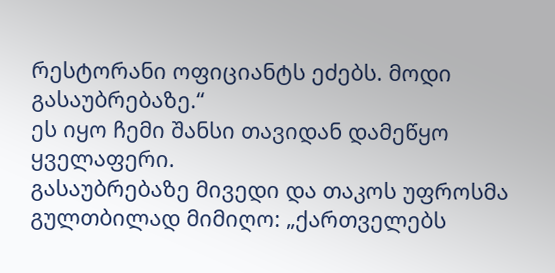რესტორანი ოფიციანტს ეძებს. მოდი გასაუბრებაზე.“
ეს იყო ჩემი შანსი თავიდან დამეწყო ყველაფერი.
გასაუბრებაზე მივედი და თაკოს უფროსმა გულთბილად მიმიღო: „ქართველებს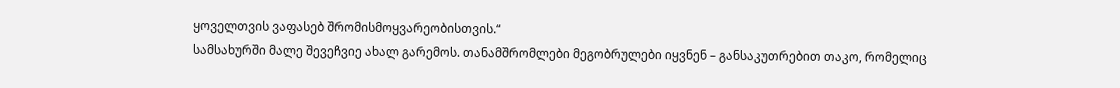ყოველთვის ვაფასებ შრომისმოყვარეობისთვის.“
სამსახურში მალე შევეჩვიე ახალ გარემოს. თანამშრომლები მეგობრულები იყვნენ – განსაკუთრებით თაკო, რომელიც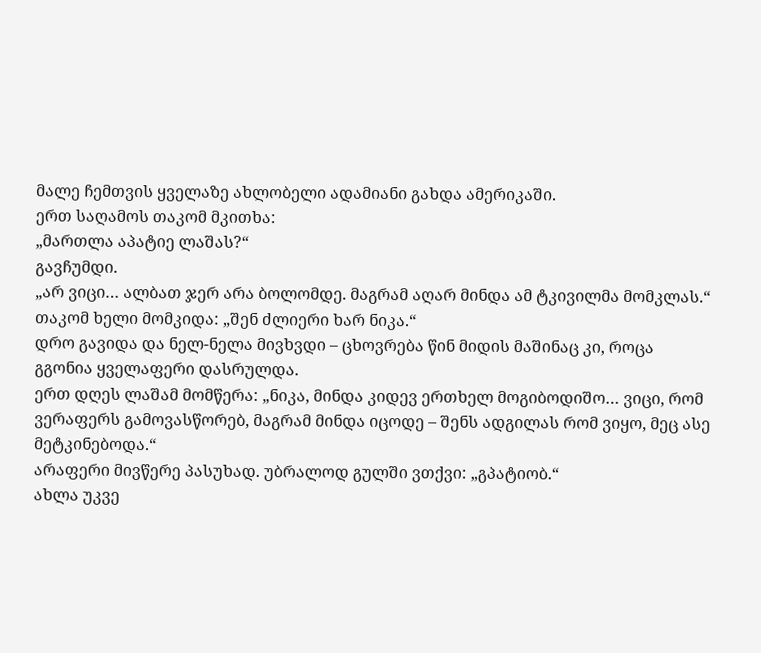მალე ჩემთვის ყველაზე ახლობელი ადამიანი გახდა ამერიკაში.
ერთ საღამოს თაკომ მკითხა:
„მართლა აპატიე ლაშას?“
გავჩუმდი.
„არ ვიცი… ალბათ ჯერ არა ბოლომდე. მაგრამ აღარ მინდა ამ ტკივილმა მომკლას.“
თაკომ ხელი მომკიდა: „შენ ძლიერი ხარ ნიკა.“
დრო გავიდა და ნელ-ნელა მივხვდი – ცხოვრება წინ მიდის მაშინაც კი, როცა გგონია ყველაფერი დასრულდა.
ერთ დღეს ლაშამ მომწერა: „ნიკა, მინდა კიდევ ერთხელ მოგიბოდიშო… ვიცი, რომ ვერაფერს გამოვასწორებ, მაგრამ მინდა იცოდე – შენს ადგილას რომ ვიყო, მეც ასე მეტკინებოდა.“
არაფერი მივწერე პასუხად. უბრალოდ გულში ვთქვი: „გპატიობ.“
ახლა უკვე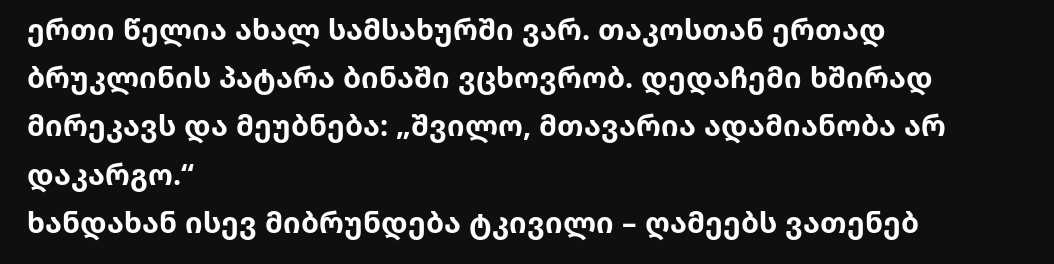ერთი წელია ახალ სამსახურში ვარ. თაკოსთან ერთად ბრუკლინის პატარა ბინაში ვცხოვრობ. დედაჩემი ხშირად მირეკავს და მეუბნება: „შვილო, მთავარია ადამიანობა არ დაკარგო.“
ხანდახან ისევ მიბრუნდება ტკივილი – ღამეებს ვათენებ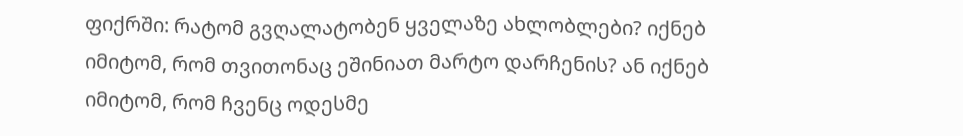ფიქრში: რატომ გვღალატობენ ყველაზე ახლობლები? იქნებ იმიტომ, რომ თვითონაც ეშინიათ მარტო დარჩენის? ან იქნებ იმიტომ, რომ ჩვენც ოდესმე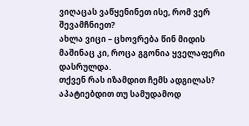ვიღაცას ვაწყენინეთ ისე, რომ ვერ შევამჩნიეთ?
ახლა ვიცი – ცხოვრება წინ მიდის მაშინაც კი, როცა გგონია ყველაფერი დასრულდა.
თქვენ რას იზამდით ჩემს ადგილას? აპატიებდით თუ სამუდამოდ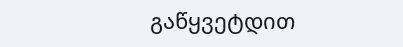გაწყვეტდით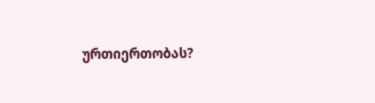ურთიერთობას?